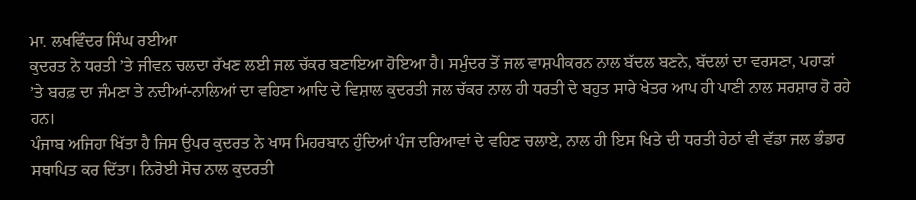ਮਾ. ਲਖਵਿੰਦਰ ਸਿੰਘ ਰਈਆ
ਕੁਦਰਤ ਨੇ ਧਰਤੀ ’ਤੇ ਜੀਵਨ ਚਲਦਾ ਰੱਖਣ ਲਈ ਜਲ ਚੱਕਰ ਬਣਾਇਆ ਹੋਇਆ ਹੈ। ਸਮੁੰਦਰ ਤੋਂ ਜਲ ਵਾਸ਼ਪੀਕਰਨ ਨਾਲ ਬੱਦਲ ਬਣਨੇ, ਬੱਦਲਾਂ ਦਾ ਵਰਸਣਾ, ਪਹਾੜਾਂ ’ਤੇ ਬਰਫ਼ ਦਾ ਜੰਮਣਾ ਤੇ ਨਦੀਆਂ-ਨਾਲਿਆਂ ਦਾ ਵਹਿਣਾ ਆਦਿ ਦੇ ਵਿਸ਼ਾਲ ਕੁਦਰਤੀ ਜਲ ਚੱਕਰ ਨਾਲ ਹੀ ਧਰਤੀ ਦੇ ਬਹੁਤ ਸਾਰੇ ਖੇਤਰ ਆਪ ਹੀ ਪਾਣੀ ਨਾਲ ਸਰਸ਼ਾਰ ਹੋ ਰਹੇ ਹਨ।
ਪੰਜਾਬ ਅਜਿਹਾ ਖਿੱਤਾ ਹੈ ਜਿਸ ਉਪਰ ਕੁਦਰਤ ਨੇ ਖਾਸ ਮਿਹਰਬਾਨ ਹੁੰਦਿਆਂ ਪੰਜ ਦਰਿਆਵਾਂ ਦੇ ਵਹਿਣ ਚਲਾਏ, ਨਾਲ ਹੀ ਇਸ ਖਿਤੇ ਦੀ ਧਰਤੀ ਹੇਠਾਂ ਵੀ ਵੱਡਾ ਜਲ ਭੰਡਾਰ ਸਥਾਪਿਤ ਕਰ ਦਿੱਤਾ। ਨਿਰੋਈ ਸੋਚ ਨਾਲ ਕੁਦਰਤੀ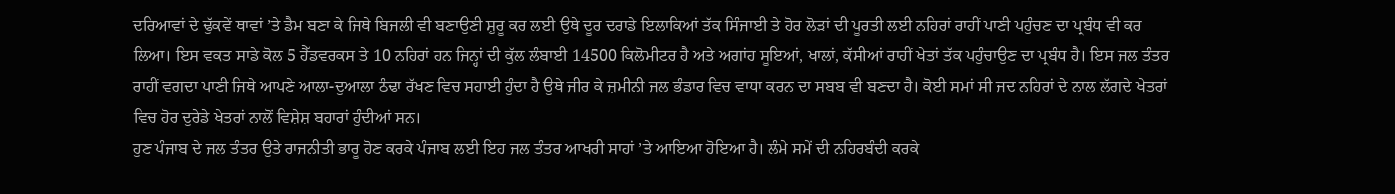ਦਰਿਆਵਾਂ ਦੇ ਢੁੱਕਵੇਂ ਥਾਵਾਂ ’ਤੇ ਡੈਮ ਬਣਾ ਕੇ ਜਿਥੇ ਬਿਜਲੀ ਵੀ ਬਣਾਉਣੀ ਸ਼ੁਰੂ ਕਰ ਲਈ ਉਥੇ ਦੂਰ ਦਰਾਡੇ ਇਲਾਕਿਆਂ ਤੱਕ ਸਿੰਜਾਈ ਤੇ ਹੋਰ ਲੋੜਾਂ ਦੀ ਪੂਰਤੀ ਲਈ ਨਹਿਰਾਂ ਰਾਹੀਂ ਪਾਣੀ ਪਹੁੰਚਣ ਦਾ ਪ੍ਰਬੰਧ ਵੀ ਕਰ ਲਿਆ। ਇਸ ਵਕਤ ਸਾਡੇ ਕੋਲ 5 ਹੈੱਡਵਰਕਸ ਤੇ 10 ਨਹਿਰਾਂ ਹਨ ਜਿਨ੍ਹਾਂ ਦੀ ਕੁੱਲ ਲੰਬਾਈ 14500 ਕਿਲੋਮੀਟਰ ਹੈ ਅਤੇ ਅਗਾਂਹ ਸੂਇਆਂ, ਖਾਲਾਂ, ਕੱਸੀਆਂ ਰਾਹੀਂ ਖੇਤਾਂ ਤੱਕ ਪਹੁੰਚਾਉਣ ਦਾ ਪ੍ਰਬੰਧ ਹੈ। ਇਸ ਜਲ ਤੰਤਰ ਰਾਹੀਂ ਵਗਦਾ ਪਾਣੀ ਜਿਥੇ ਆਪਣੇ ਆਲਾ-ਦੁਆਲਾ ਠੰਢਾ ਰੱਖਣ ਵਿਚ ਸਹਾਈ ਹੁੰਦਾ ਹੈ ਉਥੇ ਜੀਰ ਕੇ ਜ਼ਮੀਨੀ ਜਲ ਭੰਡਾਰ ਵਿਚ ਵਾਧਾ ਕਰਨ ਦਾ ਸਬਬ ਵੀ ਬਣਦਾ ਹੈ। ਕੋਈ ਸਮਾਂ ਸੀ ਜਦ ਨਹਿਰਾਂ ਦੇ ਨਾਲ ਲੱਗਦੇ ਖੇਤਰਾਂ ਵਿਚ ਹੋਰ ਦੁਰੇਡੇ ਖੇਤਰਾਂ ਨਾਲੋਂ ਵਿਸ਼ੇਸ਼ ਬਹਾਰਾਂ ਹੁੰਦੀਆਂ ਸਨ।
ਹੁਣ ਪੰਜਾਬ ਦੇ ਜਲ ਤੰਤਰ ਉਤੇ ਰਾਜਨੀਤੀ ਭਾਰੂ ਹੋਣ ਕਰਕੇ ਪੰਜਾਬ ਲਈ ਇਹ ਜਲ ਤੰਤਰ ਆਖਰੀ ਸਾਹਾਂ ’ਤੇ ਆਇਆ ਹੋਇਆ ਹੈ। ਲੰਮੇ ਸਮੇਂ ਦੀ ਨਹਿਰਬੰਦੀ ਕਰਕੇ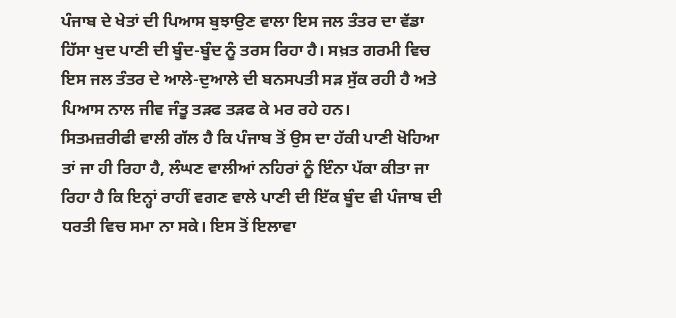ਪੰਜਾਬ ਦੇ ਖੇਤਾਂ ਦੀ ਪਿਆਸ ਬੁਝਾਉਣ ਵਾਲਾ ਇਸ ਜਲ ਤੰਤਰ ਦਾ ਵੱਡਾ ਹਿੱਸਾ ਖੁਦ ਪਾਣੀ ਦੀ ਬੂੰਦ-ਬੂੰਦ ਨੂੰ ਤਰਸ ਰਿਹਾ ਹੈ। ਸਖ਼ਤ ਗਰਮੀ ਵਿਚ ਇਸ ਜਲ ਤੰਤਰ ਦੇ ਆਲੇ-ਦੁਆਲੇ ਦੀ ਬਨਸਪਤੀ ਸੜ ਸੁੱਕ ਰਹੀ ਹੈ ਅਤੇ ਪਿਆਸ ਨਾਲ ਜੀਵ ਜੰਤੂ ਤੜਫ ਤੜਫ ਕੇ ਮਰ ਰਹੇ ਹਨ।
ਸਿਤਮਜ਼ਰੀਫੀ ਵਾਲੀ ਗੱਲ ਹੈ ਕਿ ਪੰਜਾਬ ਤੋਂ ਉਸ ਦਾ ਹੱਕੀ ਪਾਣੀ ਖੋਹਿਆ ਤਾਂ ਜਾ ਹੀ ਰਿਹਾ ਹੈ, ਲੰਘਣ ਵਾਲੀਆਂ ਨਹਿਰਾਂ ਨੂੰ ਇੰਨਾ ਪੱਕਾ ਕੀਤਾ ਜਾ ਰਿਹਾ ਹੈ ਕਿ ਇਨ੍ਹਾਂ ਰਾਹੀਂ ਵਗਣ ਵਾਲੇ ਪਾਣੀ ਦੀ ਇੱਕ ਬੂੰਦ ਵੀ ਪੰਜਾਬ ਦੀ ਧਰਤੀ ਵਿਚ ਸਮਾ ਨਾ ਸਕੇ। ਇਸ ਤੋਂ ਇਲਾਵਾ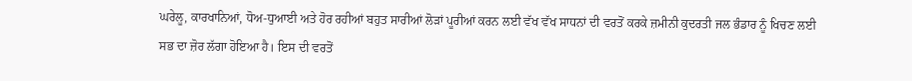ਘਰੇਲੂ, ਕਾਰਖਾਨਿਆਂ, ਧੋਅ-ਧੁਆਈ ਅਤੇ ਹੋਰ ਰਹੀਆਂ ਬਹੁਤ ਸਾਰੀਆਂ ਲੋੜਾਂ ਪੂਰੀਆਂ ਕਰਨ ਲਈ ਵੱਖ ਵੱਖ ਸਾਧਨਾਂ ਦੀ ਵਰਤੋਂ ਕਰਕੇ ਜ਼ਮੀਨੀ ਕੁਦਰਤੀ ਜਲ ਭੰਡਾਰ ਨੂੰ ਖਿਚਣ ਲਈ ਸਭ ਦਾ ਜ਼ੋਰ ਲੱਗਾ ਹੋਇਆ ਹੈ। ਇਸ ਦੀ ਵਰਤੋਂ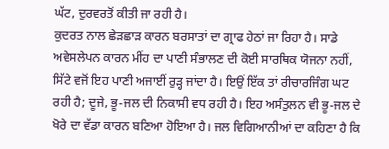ਘੱਟ, ਦੁਰਵਰਤੋਂ ਕੀਤੀ ਜਾ ਰਹੀ ਹੈ।
ਕੁਦਰਤ ਨਾਲ ਛੇੜਛਾੜ ਕਾਰਨ ਬਰਸਾਤਾਂ ਦਾ ਗ੍ਰਾਫ ਹੇਠਾਂ ਜਾ ਰਿਹਾ ਹੈ। ਸਾਡੇ ਅਵੇਸਲੇਪਨ ਕਾਰਨ ਮੀਂਹ ਦਾ ਪਾਣੀ ਸੰਭਾਲਣ ਦੀ ਕੋਈ ਸਾਰਥਿਕ ਯੋਜਨਾ ਨਹੀਂ, ਸਿੱਟੇ ਵਜੋਂ ਇਹ ਪਾਣੀ ਅਜਾਈਂ ਰੁੜ੍ਹ ਜਾਂਦਾ ਹੈ। ਇਉਂ ਇੱਕ ਤਾਂ ਰੀਚਾਰਜਿੰਗ ਘਟ ਰਹੀ ਹੈ; ਦੂਜੇ, ਭੂ-ਜਲ ਦੀ ਨਿਕਾਸੀ ਵਧ ਰਹੀ ਹੈ। ਇਹ ਅਸੰਤੁਲਨ ਵੀ ਭੂ-ਜਲ ਦੇ ਖੋਰੇ ਦਾ ਵੱਡਾ ਕਾਰਨ ਬਣਿਆ ਹੋਇਆ ਹੈ। ਜਲ ਵਿਗਿਆਨੀਆਂ ਦਾ ਕਹਿਣਾ ਹੈ ਕਿ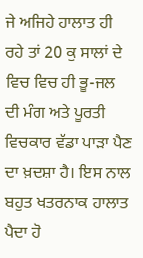ਜੇ ਅਜਿਹੇ ਹਾਲਾਤ ਹੀ ਰਹੇ ਤਾਂ 20 ਕੁ ਸਾਲਾਂ ਦੇ ਵਿਚ ਵਿਚ ਹੀ ਭੂ-ਜਲ ਦੀ ਮੰਗ ਅਤੇ ਪੂਰਤੀ ਵਿਚਕਾਰ ਵੱਡਾ ਪਾੜਾ ਪੈਣ ਦਾ ਖ਼ਦਸ਼ਾ ਹੈ। ਇਸ ਨਾਲ ਬਹੁਤ ਖਤਰਨਾਕ ਹਾਲਾਤ ਪੈਦਾ ਹੋ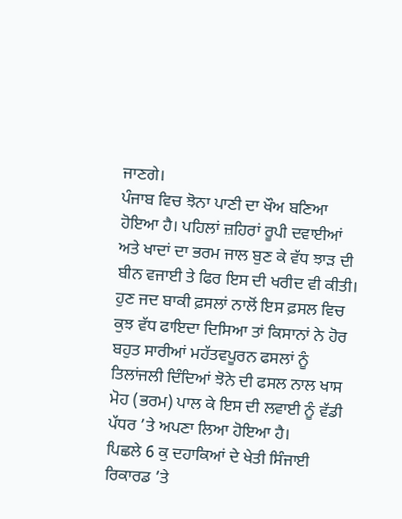ਜਾਣਗੇ।
ਪੰਜਾਬ ਵਿਚ ਝੋਨਾ ਪਾਣੀ ਦਾ ਖੌਅ ਬਣਿਆ ਹੋਇਆ ਹੈ। ਪਹਿਲਾਂ ਜ਼ਹਿਰਾਂ ਰੂਪੀ ਦਵਾਈਆਂ ਅਤੇ ਖਾਦਾਂ ਦਾ ਭਰਮ ਜਾਲ ਬੁਣ ਕੇ ਵੱਧ ਝਾੜ ਦੀ ਬੀਨ ਵਜਾਈ ਤੇ ਫਿਰ ਇਸ ਦੀ ਖਰੀਦ ਵੀ ਕੀਤੀ। ਹੁਣ ਜਦ ਬਾਕੀ ਫ਼ਸਲਾਂ ਨਾਲੋਂ ਇਸ ਫ਼ਸਲ ਵਿਚ ਕੁਝ ਵੱਧ ਫਾਇਦਾ ਦਿਸਿਆ ਤਾਂ ਕਿਸਾਨਾਂ ਨੇ ਹੋਰ ਬਹੁਤ ਸਾਰੀਆਂ ਮਹੱਤਵਪੂਰਨ ਫਸਲਾਂ ਨੂੰ ਤਿਲਾਂਜਲੀ ਦਿੰਦਿਆਂ ਝੋਨੇ ਦੀ ਫਸਲ ਨਾਲ ਖਾਸ ਮੋਹ (ਭਰਮ) ਪਾਲ ਕੇ ਇਸ ਦੀ ਲਵਾਈ ਨੂੰ ਵੱਡੀ ਪੱਧਰ ’ਤੇ ਅਪਣਾ ਲਿਆ ਹੋਇਆ ਹੈ।
ਪਿਛਲੇ 6 ਕੁ ਦਹਾਕਿਆਂ ਦੇ ਖੇਤੀ ਸਿੰਜਾਈ ਰਿਕਾਰਡ ’ਤੇ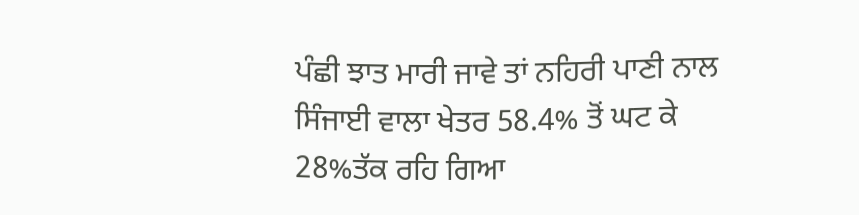ਪੰਛੀ ਝਾਤ ਮਾਰੀ ਜਾਵੇ ਤਾਂ ਨਹਿਰੀ ਪਾਣੀ ਨਾਲ ਸਿੰਜਾਈ ਵਾਲਾ ਖੇਤਰ 58.4% ਤੋਂ ਘਟ ਕੇ 28%ਤੱਕ ਰਹਿ ਗਿਆ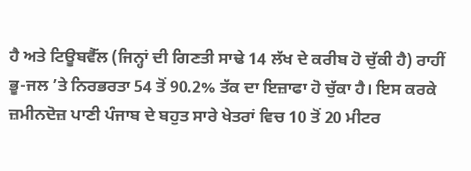ਹੈ ਅਤੇ ਟਿਊਬਵੈੱਲ (ਜਿਨ੍ਹਾਂ ਦੀ ਗਿਣਤੀ ਸਾਢੇ 14 ਲੱਖ ਦੇ ਕਰੀਬ ਹੋ ਚੁੱਕੀ ਹੈ) ਰਾਹੀਂ ਭੂ-ਜਲ ’ਤੇ ਨਿਰਭਰਤਾ 54 ਤੋਂ 90.2% ਤੱਕ ਦਾ ਇਜ਼ਾਫਾ ਹੋ ਚੁੱਕਾ ਹੈ। ਇਸ ਕਰਕੇ ਜ਼ਮੀਨਦੋਜ਼ ਪਾਣੀ ਪੰਜਾਬ ਦੇ ਬਹੁਤ ਸਾਰੇ ਖੇਤਰਾਂ ਵਿਚ 10 ਤੋਂ 20 ਮੀਟਰ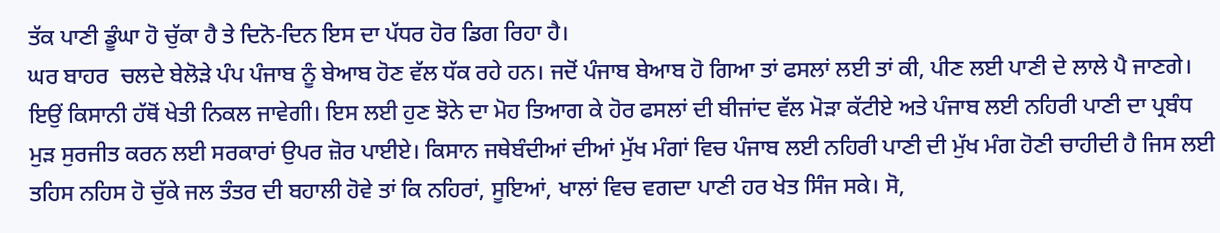ਤੱਕ ਪਾਣੀ ਡੂੰਘਾ ਹੋ ਚੁੱਕਾ ਹੈ ਤੇ ਦਿਨੋ-ਦਿਨ ਇਸ ਦਾ ਪੱਧਰ ਹੋਰ ਡਿਗ ਰਿਹਾ ਹੈ।
ਘਰ ਬਾਹਰ  ਚਲਦੇ ਬੇਲੋੜੇ ਪੰਪ ਪੰਜਾਬ ਨੂੰ ਬੇਆਬ ਹੋਣ ਵੱਲ ਧੱਕ ਰਹੇ ਹਨ। ਜਦੋਂ ਪੰਜਾਬ ਬੇਆਬ ਹੋ ਗਿਆ ਤਾਂ ਫਸਲਾਂ ਲਈ ਤਾਂ ਕੀ, ਪੀਣ ਲਈ ਪਾਣੀ ਦੇ ਲਾਲੇ ਪੈ ਜਾਣਗੇ। ਇਉਂ ਕਿਸਾਨੀ ਹੱਥੋਂ ਖੇਤੀ ਨਿਕਲ ਜਾਵੇਗੀ। ਇਸ ਲਈ ਹੁਣ ਝੋਨੇ ਦਾ ਮੋਹ ਤਿਆਗ ਕੇ ਹੋਰ ਫਸਲਾਂ ਦੀ ਬੀਜਾਂਦ ਵੱਲ ਮੋੜਾ ਕੱਟੀਏ ਅਤੇ ਪੰਜਾਬ ਲਈ ਨਹਿਰੀ ਪਾਣੀ ਦਾ ਪ੍ਰਬੰਧ ਮੁੜ ਸੁਰਜੀਤ ਕਰਨ ਲਈ ਸਰਕਾਰਾਂ ਉਪਰ ਜ਼ੋਰ ਪਾਈਏ। ਕਿਸਾਨ ਜਥੇਬੰਦੀਆਂ ਦੀਆਂ ਮੁੱਖ ਮੰਗਾਂ ਵਿਚ ਪੰਜਾਬ ਲਈ ਨਹਿਰੀ ਪਾਣੀ ਦੀ ਮੁੱਖ ਮੰਗ ਹੋਣੀ ਚਾਹੀਦੀ ਹੈ ਜਿਸ ਲਈ ਤਹਿਸ ਨਹਿਸ ਹੋ ਚੁੱਕੇ ਜਲ ਤੰਤਰ ਦੀ ਬਹਾਲੀ ਹੋਵੇ ਤਾਂ ਕਿ ਨਹਿਰਾਂ, ਸੂਇਆਂ, ਖਾਲਾਂ ਵਿਚ ਵਗਦਾ ਪਾਣੀ ਹਰ ਖੇਤ ਸਿੰਜ ਸਕੇ। ਸੋ,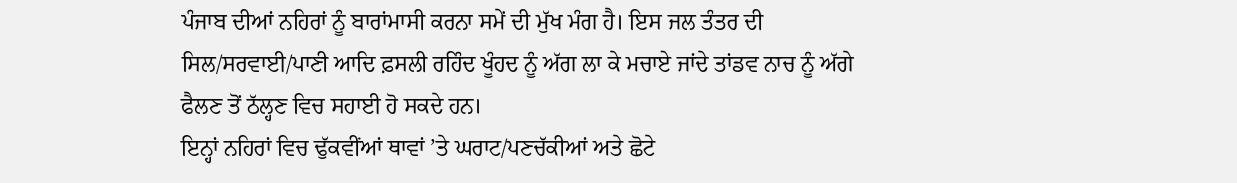ਪੰਜਾਬ ਦੀਆਂ ਨਹਿਰਾਂ ਨੂੰ ਬਾਰਾਂਮਾਸੀ ਕਰਨਾ ਸਮੇਂ ਦੀ ਮੁੱਖ ਮੰਗ ਹੈ। ਇਸ ਜਲ ਤੰਤਰ ਦੀ ਸਿਲ/ਸਰਵਾਈ/ਪਾਣੀ ਆਦਿ ਫ਼ਸਲੀ ਰਹਿੰਦ ਖੂੰਹਦ ਨੂੰ ਅੱਗ ਲਾ ਕੇ ਮਚਾਏ ਜਾਂਦੇ ਤਾਂਡਵ ਨਾਚ ਨੂੰ ਅੱਗੇ ਫੈਲਣ ਤੋਂ ਠੱਲ੍ਹਣ ਵਿਚ ਸਹਾਈ ਹੋ ਸਕਦੇ ਹਨ।
ਇਨ੍ਹਾਂ ਨਹਿਰਾਂ ਵਿਚ ਢੁੱਕਵੀਂਆਂ ਥਾਵਾਂ ’ਤੇ ਘਰਾਟ/ਪਣਚੱਕੀਆਂ ਅਤੇ ਛੋਟੇ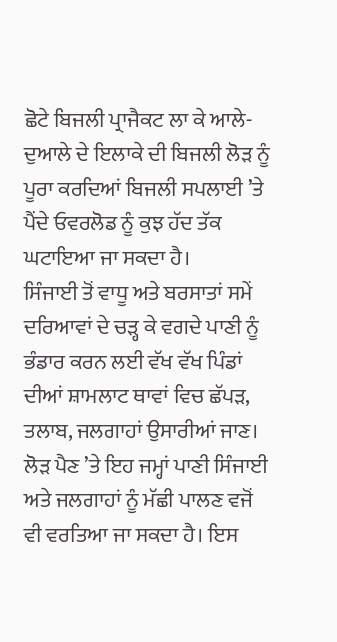ਛੋਟੇ ਬਿਜਲੀ ਪ੍ਰਾਜੈਕਟ ਲਾ ਕੇ ਆਲੇ-ਦੁਆਲੇ ਦੇ ਇਲਾਕੇ ਦੀ ਬਿਜਲੀ ਲੋੜ ਨੂੰ ਪੂਰਾ ਕਰਦਿਆਂ ਬਿਜਲੀ ਸਪਲਾਈ ’ਤੇ ਪੈਂਦੇ ਓਵਰਲੋਡ ਨੂੰ ਕੁਝ ਹੱਦ ਤੱਕ ਘਟਾਇਆ ਜਾ ਸਕਦਾ ਹੈ।
ਸਿੰਜਾਈ ਤੋਂ ਵਾਧੂ ਅਤੇ ਬਰਸਾਤਾਂ ਸਮੇਂ ਦਰਿਆਵਾਂ ਦੇ ਚੜ੍ਹ ਕੇ ਵਗਦੇ ਪਾਣੀ ਨੂੰ ਭੰਡਾਰ ਕਰਨ ਲਈ ਵੱਖ ਵੱਖ ਪਿੰਡਾਂ ਦੀਆਂ ਸ਼ਾਮਲਾਟ ਥਾਵਾਂ ਵਿਚ ਛੱਪੜ, ਤਲਾਬ, ਜਲਗਾਹਾਂ ਉਸਾਰੀਆਂ ਜਾਣ। ਲੋੜ ਪੈਣ ’ਤੇ ਇਹ ਜਮ੍ਹਾਂ ਪਾਣੀ ਸਿੰਜਾਈ ਅਤੇ ਜਲਗਾਹਾਂ ਨੂੰ ਮੱਛੀ ਪਾਲਣ ਵਜੋਂ ਵੀ ਵਰਤਿਆ ਜਾ ਸਕਦਾ ਹੈ। ਇਸ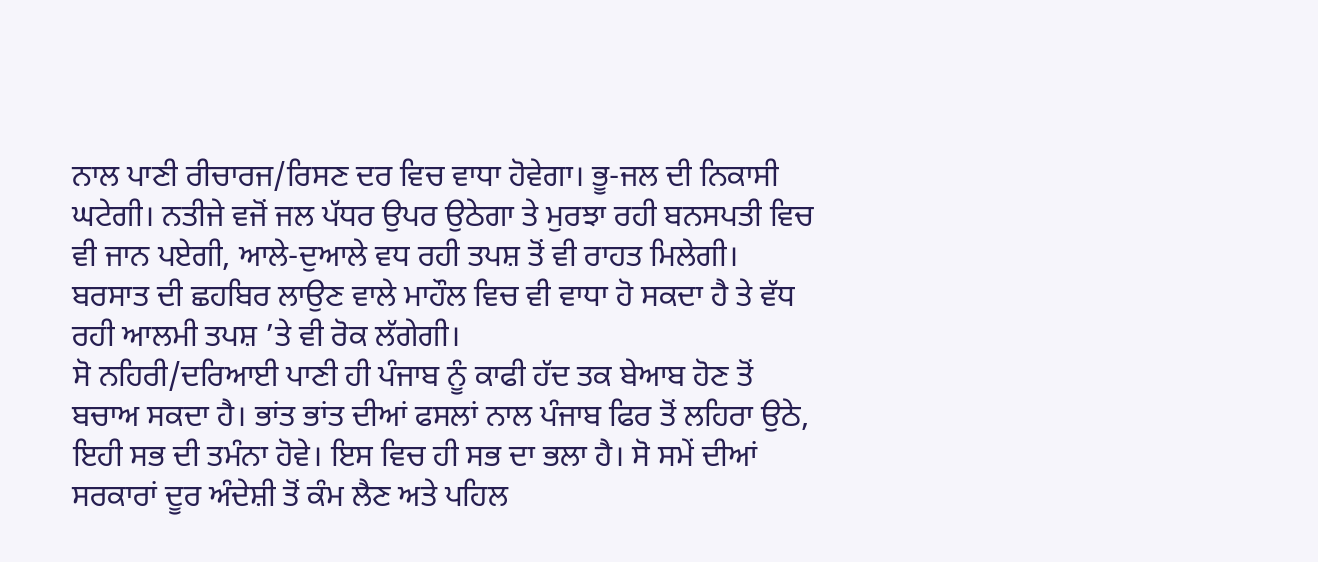ਨਾਲ ਪਾਣੀ ਰੀਚਾਰਜ/ਰਿਸਣ ਦਰ ਵਿਚ ਵਾਧਾ ਹੋਵੇਗਾ। ਭੂ-ਜਲ ਦੀ ਨਿਕਾਸੀ ਘਟੇਗੀ। ਨਤੀਜੇ ਵਜੋਂ ਜਲ ਪੱਧਰ ਉਪਰ ਉਠੇਗਾ ਤੇ ਮੁਰਝਾ ਰਹੀ ਬਨਸਪਤੀ ਵਿਚ ਵੀ ਜਾਨ ਪਏਗੀ, ਆਲੇ-ਦੁਆਲੇ ਵਧ ਰਹੀ ਤਪਸ਼ ਤੋਂ ਵੀ ਰਾਹਤ ਮਿਲੇਗੀ। ਬਰਸਾਤ ਦੀ ਛਹਬਿਰ ਲਾਉਣ ਵਾਲੇ ਮਾਹੌਲ ਵਿਚ ਵੀ ਵਾਧਾ ਹੋ ਸਕਦਾ ਹੈ ਤੇ ਵੱਧ ਰਹੀ ਆਲਮੀ ਤਪਸ਼ ’ਤੇ ਵੀ ਰੋਕ ਲੱਗੇਗੀ।
ਸੋ ਨਹਿਰੀ/ਦਰਿਆਈ ਪਾਣੀ ਹੀ ਪੰਜਾਬ ਨੂੰ ਕਾਫੀ ਹੱਦ ਤਕ ਬੇਆਬ ਹੋਣ ਤੋਂ ਬਚਾਅ ਸਕਦਾ ਹੈ। ਭਾਂਤ ਭਾਂਤ ਦੀਆਂ ਫਸਲਾਂ ਨਾਲ ਪੰਜਾਬ ਫਿਰ ਤੋਂ ਲਹਿਰਾ ਉਠੇ, ਇਹੀ ਸਭ ਦੀ ਤਮੰਨਾ ਹੋਵੇ। ਇਸ ਵਿਚ ਹੀ ਸਭ ਦਾ ਭਲਾ ਹੈ। ਸੋ ਸਮੇਂ ਦੀਆਂ ਸਰਕਾਰਾਂ ਦੂਰ ਅੰਦੇਸ਼ੀ ਤੋਂ ਕੰਮ ਲੈਣ ਅਤੇ ਪਹਿਲ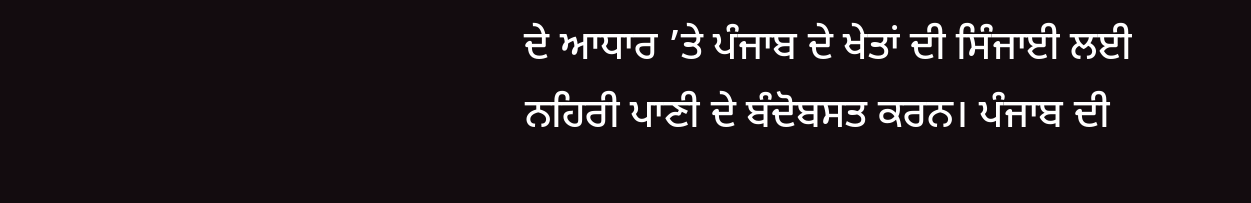ਦੇ ਆਧਾਰ ’ਤੇ ਪੰਜਾਬ ਦੇ ਖੇਤਾਂ ਦੀ ਸਿੰਜਾਈ ਲਈ ਨਹਿਰੀ ਪਾਣੀ ਦੇ ਬੰਦੋਬਸਤ ਕਰਨ। ਪੰਜਾਬ ਦੀ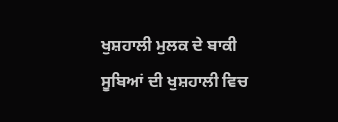ਖੁਸ਼ਹਾਲੀ ਮੁਲਕ ਦੇ ਬਾਕੀ ਸੂਬਿਆਂ ਦੀ ਖੁਸ਼ਹਾਲੀ ਵਿਚ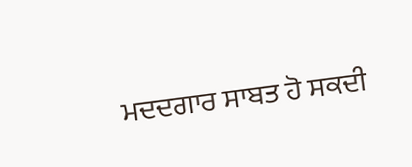ਮਦਦਗਾਰ ਸਾਬਤ ਹੋ ਸਕਦੀ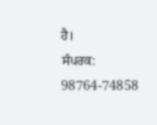ਹੈ।
ਸੰਪਰਕ: 98764-74858